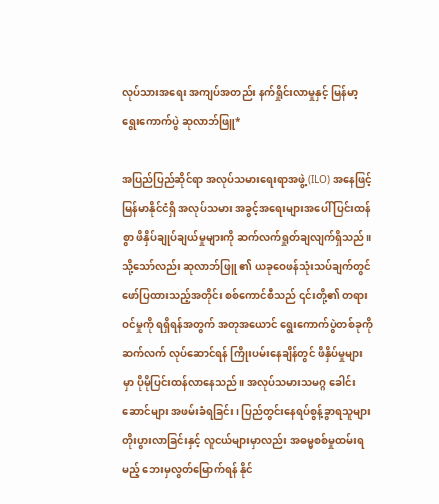လုပ်သားအရေး အကျပ်အတည်း နက်ရှိုင်းလာမှုနှင့် မြန်မာ့ရွေးကောက်ပွဲ ဆုလာဘ်ဖြူ*

အပြည်ပြည်ဆိုင်ရာ အလုပ်သမားရေးရာအဖွဲ့ (ILO) အနေဖြင့် မြန်မာနိုင်ငံရှိ အလုပ်သမား အခွင့်အရေးများအပေါ် ပြင်းထန်စွာ ဖိနှိပ်ချုပ်ချယ်မှုများကို ဆက်လက်ရှုတ်ချလျက်ရှိသည်။ သို့သော်လည်း ဆုလာဘ်ဖြူ ၏ ယခုဝေဖန်သုံးသပ်ချက်တွင် ဖော်ပြထားသည့်အတိုင်း စစ်ကောင်စီသည် ၎င်းတို့၏ တရားဝင်မှုကို ရရှိရန်အတွက် အတုအယောင် ရွေးကောက်ပွဲတစ်ခုကို ဆက်လက် လုပ်ဆောင်ရန် ကြိုးပမ်းနေချိန်တွင် ဖိနှိပ်မှုများမှာ ပိုမိုပြင်းထန်လာနေသည်။ အလုပ်သမားသမဂ္ဂ ခေါင်းဆောင်များ အဖမ်းခံရခြင်း၊ ပြည်တွင်းနေရပ်စွန့်ခွာရသူများ တိုးပွားလာခြင်းနှင့် လူငယ်များမှာလည်း အဓမ္မစစ်မှုထမ်းရမည့် ဘေးမှလွတ်မြောက်ရန် နိုင်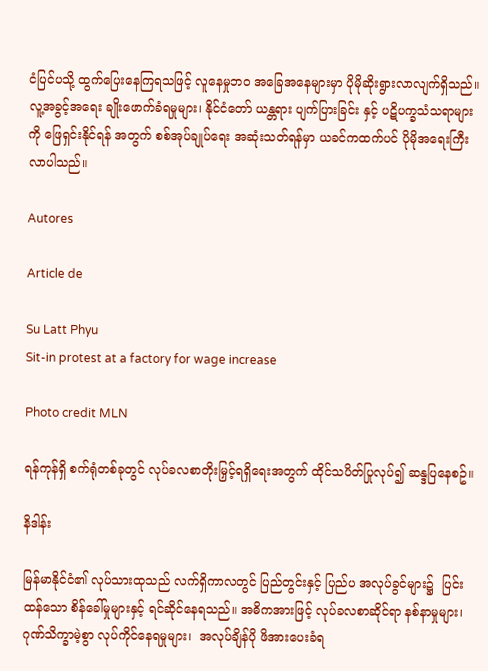ငံပြင်ပသို့ ထွက်ပြေးနေကြရသဖြင့် လူနေမှုဘဝ အခြေအနေများမှာ ပိုမိုဆိုးရွားလာလျက်ရှိသည်။ လူ့အခွင့်အရေး ချိုးဖောက်ခံရမှုများ၊ နိုင်ငံတော် ယန္တရား ပျက်ပြားခြင်း နှင့် ပဋိပက္ခသံသရာများကို ဖြေရှင်းနိုင်ရန် အတွက် စစ်အုပ်ချုပ်ရေး အဆုံးသတ်ရန်မှာ ယခင်ကထက်ပင် ပိုမိုအရေးကြီးလာပါသည်။

Autores

Article de

Su Latt Phyu
Sit-in protest at a factory for wage increase

Photo credit MLN

ရန်ကုန်ရှိ စက်ရုံတစ်ခုတွင် လုပ်ခလစာတိုးမြှင့်ရရှိရေးအတွက် ထိုင်သပိတ်ပြုလုပ်၍ ဆန္ဒပြနေစဥ်။

နိဒါန်း

မြန်မာနိုင်ငံ၏ လုပ်သားထုသည် လက်ရှိကာလတွင် ပြည်တွင်းနှင့် ပြည်ပ အလုပ်ခွင်များ၌  ပြင်းထန်သော စိန်ခေါ်မှုများနှင့် ရင်ဆိုင်နေရသည်။ အဓိကအားဖြင့် လုပ်ခလစာဆိုင်ရာ နစ်နာမှုများ၊ ဂုဏ်သိက္ခာမဲ့စွာ လုပ်ကိုင်နေရမှုများ၊  အလုပ်ချိန်ပို ဖိအားပေးခံရ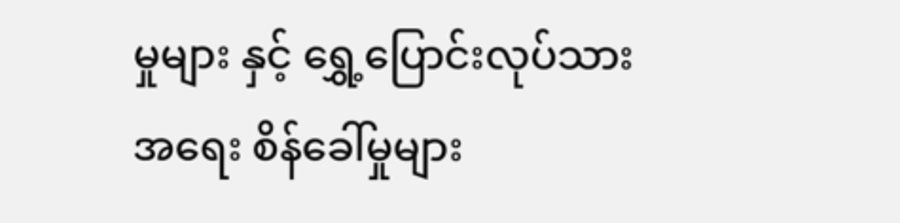မှုများ နှင့် ရွှေ့ပြောင်းလုပ်သားအရေး စိန်ခေါ်မှုများ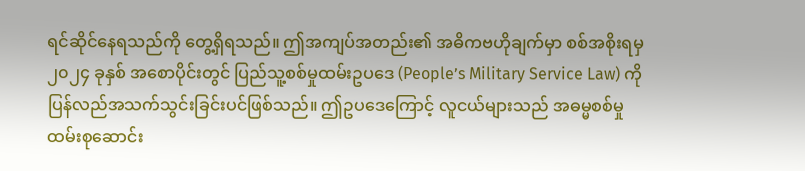ရင်ဆိုင်နေရသည်ကို တွေ့ရှိရသည်။ ဤအကျပ်အတည်း၏ အဓိကဗဟိုချက်မှာ စစ်အစိုးရမှ ၂၀၂၄ ခုနှစ် အစောပိုင်းတွင် ပြည်သူ့စစ်မှုထမ်းဥပဒေ (People’s Military Service Law) ကို ပြန်လည်အသက်သွင်းခြင်းပင်ဖြစ်သည်။ ဤဥပဒေကြောင့် လူငယ်များသည် အဓမ္မစစ်မှု ထမ်းစုဆောင်း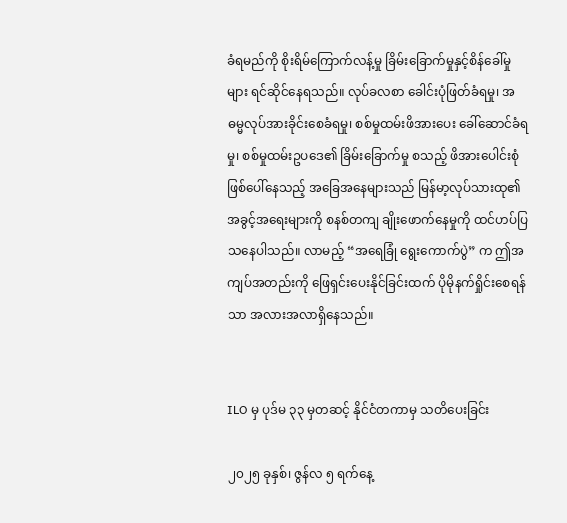ခံရမည်ကို စိုးရိမ်ကြောက်လန့်မှု ခြိမ်းခြောက်မှုနှင့်စိန်ခေါ်မှုများ ရင်ဆိုင်နေရသည်။ လုပ်ခလစာ ခေါင်းပုံဖြတ်ခံရမှု၊ အဓမ္မလုပ်အားခိုင်းစေခံရမှု၊ စစ်မှုထမ်းဖိအားပေး ခေါ်ဆောင်ခံရမှု၊ စစ်မှုထမ်းဥပဒေ၏ ခြိမ်းခြောက်မှု စသည့် ဖိအားပေါင်းစုံ  ဖြစ်ပေါ်နေသည့် အခြေအနေများသည် မြန်မာ့လုပ်သားထု၏ အခွင့်အရေးများကို စနစ်တကျ ချိုးဖောက်နေမှုကို ထင်ဟပ်ပြသနေပါသည်။ လာမည့် “အရေခြုံ ရွေးကောက်ပွဲ” က ဤအကျပ်အတည်းကို ဖြေရှင်းပေးနိုင်ခြင်းထက် ပိုမိုနက်ရှိုင်းစေရန်သာ အလားအလာရှိနေသည်။


ILO မှ ပုဒ်မ ၃၃ မှတဆင့် နိုင်ငံတကာမှ သတိပေးခြင်း

၂၀၂၅ ခုနှစ်၊ ဇွန်လ ၅ ရက်နေ့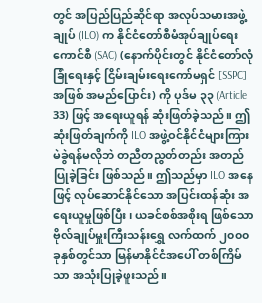တွင် အပြည်ပြည်ဆိုင်ရာ အလုပ်သမားအဖွဲ့ချုပ် (ILO) က နိုင်ငံတော်စီမံအုပ်ချုပ်ရေးကောင်စီ (SAC) (နောက်ပိုင်းတွင် နိုင်ငံတော်လုံခြုံရေးနှင့် ငြိမ်းချမ်းရေးကော်မရှင် [SSPC] အဖြစ် အမည်ပြောင်း) ကို ပုဒ်မ ၃၃ (Article 33) ဖြင့် အရေးယူရန် ဆုံးဖြတ်ခဲ့သည်။ ဤဆုံးဖြတ်ချက်ကို ILO အဖွဲ့ဝင်နိုင်ငံများကြား မဲခွဲရန်မလိုဘဲ တညီတညွတ်တည်း အတည်ပြုခဲ့ခြင်း ဖြစ်သည်။ ဤသည်မှာ ILO အနေဖြင့် လုပ်ဆောင်နိုင်သော အပြင်းထန်ဆုံး အရေးယူမှုဖြစ်ပြီး၊ ယခင်စစ်အစိုးရ ဖြစ်သော ဗိုလ်ချုပ်မှူးကြီးသန်းရွှေ လက်ထက် ၂၀၀၀ ခုနှစ်တွင်သာ မြန်မာနိုင်ငံအပေါ် တစ်ကြိမ်သာ အသုံးပြုခဲ့ဖူးသည်။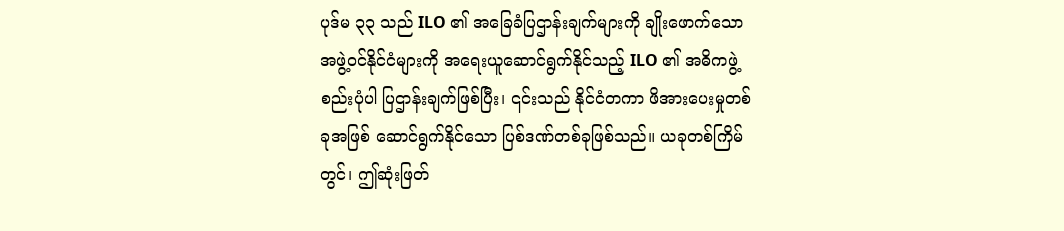ပုဒ်မ ၃၃ သည် ILO ၏ အခြေခံပြဌာန်းချက်များကို ချိုးဖောက်သော အဖွဲ့ဝင်နိုင်ငံများကို အရေးယူဆောင်ရွက်နိုင်သည့် ILO ၏ အဓိကဖွဲ့စည်းပုံပါ ပြဌာန်းချက်ဖြစ်ပြီး၊ ၎င်းသည် နိုင်ငံတကာ ဖိအားပေးမှုတစ်ခုအဖြစ် ဆောင်ရွက်နိုင်သော ပြစ်ဒဏ်တစ်ခုဖြစ်သည်။ ယခုတစ်ကြိမ်တွင်၊ ဤဆုံးဖြတ်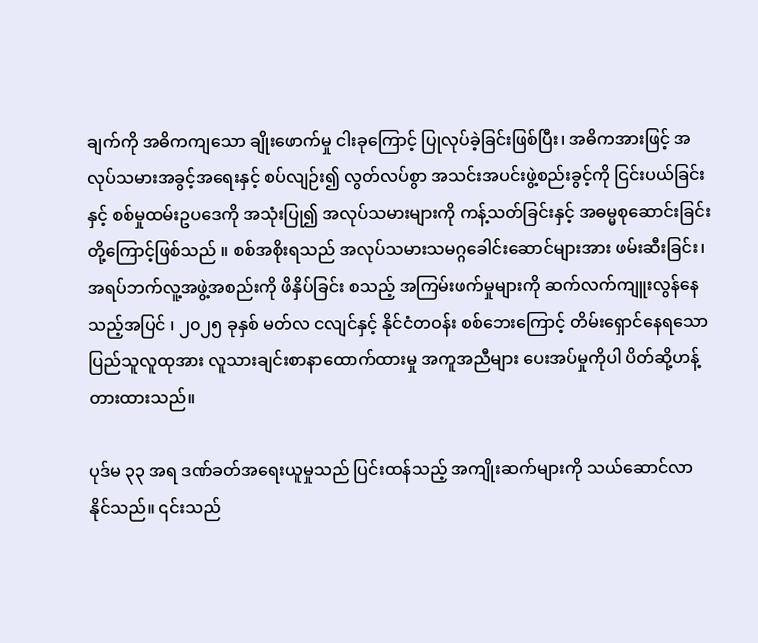ချက်ကို အဓိကကျသော ချိုးဖောက်မှု ငါးခုကြောင့် ပြုလုပ်ခဲ့ခြင်းဖြစ်ပြီး၊ အဓိကအားဖြင့် အလုပ်သမားအခွင့်အရေးနှင့် စပ်လျဉ်း၍ လွတ်လပ်စွာ အသင်းအပင်းဖွဲ့စည်းခွင့်ကို ငြင်းပယ်ခြင်းနှင့် စစ်မှုထမ်းဥပဒေကို အသုံးပြု၍ အလုပ်သမားများကို ကန့်သတ်ခြင်းနှင့် အဓမ္မစုဆောင်းခြင်းတို့ကြောင့်ဖြစ်သည် ။ စစ်အစိုးရသည် အလုပ်သမားသမဂ္ဂခေါင်းဆောင်များအား ဖမ်းဆီးခြင်း၊ အရပ်ဘက်လူ့အဖွဲ့အစည်းကို ဖိနှိပ်ခြင်း စသည့် အကြမ်းဖက်မှုများကို ဆက်လက်ကျူးလွန်နေသည့်အပြင် ၊ ၂၀၂၅ ခုနှစ် မတ်လ ငလျင်နှင့် နိုင်ငံတဝန်း စစ်ဘေးကြောင့် တိမ်းရှောင်နေရသော ပြည်သူလူထုအား လူသားချင်းစာနာထောက်ထားမှု အကူအညီများ ပေးအပ်မှုကိုပါ ပိတ်ဆို့ဟန့်တားထားသည်။

ပုဒ်မ ၃၃ အရ ဒဏ်ခတ်အရေးယူမှုသည် ပြင်းထန်သည့် အကျိုးဆက်များကို သယ်ဆောင်လာနိုင်သည်။ ၎င်းသည်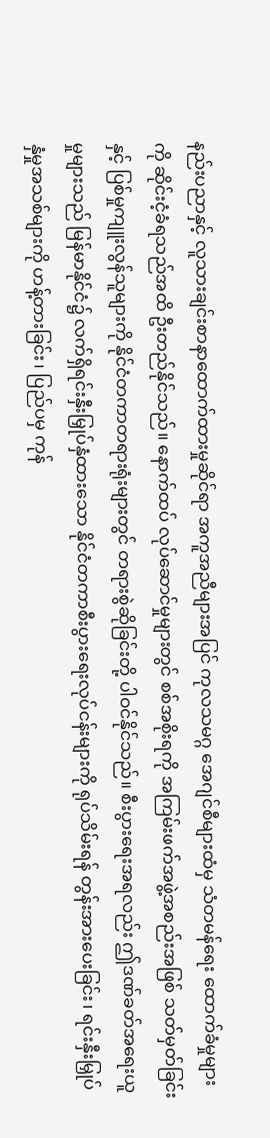နည်းပညာနှင့် လူသားချင်းစာနာထောက်ထားမှုဆိုင်ရာ အကူအညီများအပြင် ကုလသမဂ္ဂ အေဂျင်စီများထံမှ သံတမန်ရေး ထောက်ခံမှုများကို ဆိုင်းငံ့ခံရသည်အထိ ဦးတည်နိုင်သည်။ နောက်ထပ် လုပ်ဆောင်မှုများတွင် စစ်အစိုးရကို အကြမ်းဖက်အဖွဲ့အစည်းအဖြစ် သတ်မှတ်ခြင်းနှင့် ပြစ်မှုကျူးလွန်သူများကို နိုင်ငံတကာတရားရုံးများတွင် တရားစွဲဆိုခြင်းတို့ ပါဝင်နိုင်သည်။ စီးပွားရေးအရလည်း ဤဒဏ်ခတ်အရေးယူမှုများသည် မြန်မာနိုင်ငံ၌ လက်ရှိရင်းနှီးမြှုပ်နှံထားသော နိုင်ငံတကာစီးပွားရေးလုပ်ငန်းများကို ရုပ်သိမ်းရန် တွန်းအားပေးခြင်း၊ ရင်းနှီးမြှုပ်နှံမှုအသစ်များကို ဟန့်တားခြင်း၊ ပြည်ပမှ ကုန်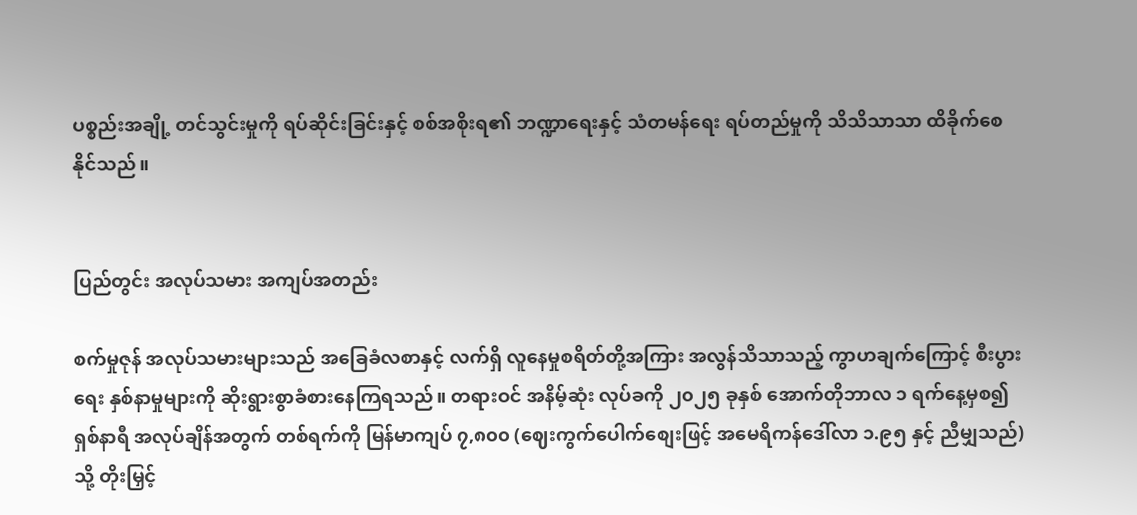ပစ္စည်းအချို့ တင်သွင်းမှုကို ရပ်ဆိုင်းခြင်းနှင့် စစ်အစိုးရ၏ ဘဏ္ဍာရေးနှင့် သံတမန်ရေး ရပ်တည်မှုကို သိသိသာသာ ထိခိုက်စေနိုင်သည်။


ပြည်တွင်း အလုပ်သမား အကျပ်အတည်း

စက်မှုဇုန် အလုပ်သမားများသည် အခြေခံလစာနှင့် လက်ရှိ လူနေမှုစရိတ်တို့အကြား အလွန်သိသာသည့် ကွာဟချက်ကြောင့် စီးပွားရေး နှစ်နာမှုများကို ဆိုးရွားစွာခံစားနေကြရသည်။ တရားဝင် အနိမ့်ဆုံး လုပ်ခကို ၂၀၂၅ ခုနှစ် အောက်တိုဘာလ ၁ ရက်နေ့မှစ၍ ရှစ်နာရီ အလုပ်ချိန်အတွက် တစ်ရက်ကို မြန်မာကျပ် ၇,၈၀၀ (ဈေးကွက်ပေါက်စျေးဖြင့် အမေရိကန်ဒေါ်လာ ၁.၉၅ နှင့် ညီမျှသည်) သို့ တိုးမြှင့်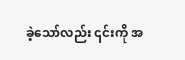ခဲ့သော်လည်း ၎င်းကို အ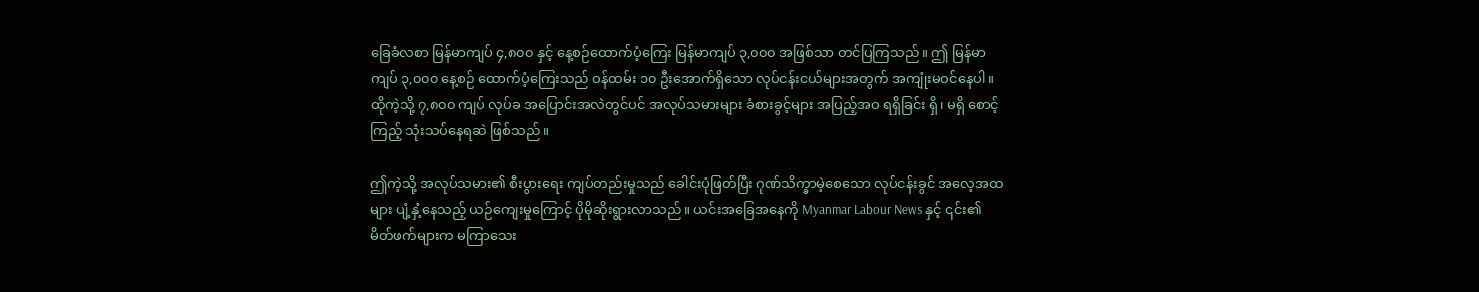ခြေခံလစာ မြန်မာကျပ် ၄,၈၀၀ နှင့် နေ့စဉ်ထောက်ပံ့ကြေး မြန်မာကျပ် ၃,၀၀၀ အဖြစ်သာ တင်ပြကြသည်။ ဤ မြန်မာကျပ် ၃,၀၀၀ နေ့စဉ် ထောက်ပံ့ကြေးသည် ဝန်ထမ်း ၁၀ ဦးအောက်ရှိသော လုပ်ငန်းငယ်များအတွက် အကျုံးမဝင်နေပါ။ ထိုကဲ့သို့ ၇,၈၀၀ ကျပ် လုပ်ခ အပြောင်းအလဲတွင်ပင် အလုပ်သမားများ ခံစားခွင့်များ အပြည့်အဝ ရရှိခြင်း ရှိ၊ မရှိ စောင့်ကြည့် သုံးသပ်နေရဆဲ ဖြစ်သည်။

ဤကဲ့သို့ အလုပ်သမား၏ စီးပွားရေး ကျပ်တည်းမှုသည် ခေါင်းပုံဖြတ်ပြီး ဂုဏ်သိက္ခာမဲ့စေသော လုပ်ငန်းခွင် အလေ့အထများ ပျံ့နှံ့နေသည့် ယဉ်ကျေးမှုကြောင့် ပိုမိုဆိုးရွားလာသည်။ ယင်းအခြေအနေကို Myanmar Labour News နှင့် ၎င်း၏မိတ်ဖက်များက မကြာသေး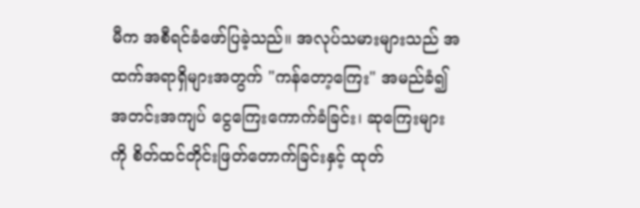မီက အစီရင်ခံဖော်ပြခဲ့သည်။ အလုပ်သမားများသည် အထက်အရာရှိများအတွက် "ကန်တော့ကြေး" အမည်ခံ၍ အတင်းအကျပ် ငွေကြေးကောက်ခံခြင်း၊ ဆုကြေးများကို စိတ်ထင်တိုင်းဖြတ်တောက်ခြင်းနှင့် ထုတ်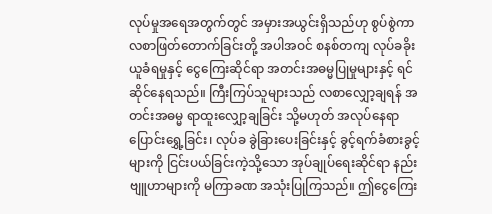လုပ်မှုအရေအတွက်တွင် အမှားအယွင်းရှိသည်ဟု စွပ်စွဲကာ လစာဖြတ်တောက်ခြင်းတို့ အပါအဝင် စနစ်တကျ လုပ်ခခိုးယူခံရမှုနှင့် ငွေကြေးဆိုင်ရာ အတင်းအဓမ္မပြုမှုများနှင့် ရင်ဆိုင်နေရသည်။ ကြီးကြပ်သူများသည် လစာလျှော့ချရန် အတင်းအဓမ္မ ရာထူးလျှော့ချခြင်း သို့မဟုတ် အလုပ်နေရာပြောင်းရွှေ့ခြင်း၊ လုပ်ခ ခွဲခြားပေးခြင်းနှင့် ခွင့်ရက်ခံစားခွင့်များကို ငြင်းပယ်ခြင်းကဲ့သို့သော အုပ်ချုပ်ရေးဆိုင်ရာ နည်းဗျူဟာများကို မကြာခဏ အသုံးပြုကြသည်။ ဤငွေကြေး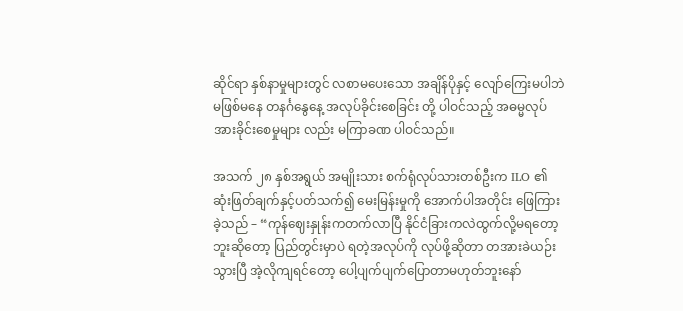ဆိုင်ရာ နှစ်နာမှုများတွင် လစာမပေးသော အချိန်ပိုနှင့် လျော်ကြေးမပါဘဲ မဖြစ်မနေ တနင်္ဂနွေနေ့ အလုပ်ခိုင်းစေခြင်း တို့ ပါဝင်သည့် အဓမ္မလုပ်အားခိုင်းစေမှုများ လည်း မကြာခဏ ပါဝင်သည်။

အသက် ၂၈ နှစ်အရွယ် အမျိုးသား စက်ရုံလုပ်သားတစ်ဦးက ILO ၏ ဆုံးဖြတ်ချက်နှင့်ပတ်သက်၍ မေးမြန်းမှုကို အောက်ပါအတိုင်း ဖြေကြားခဲ့သည် – “ကုန်ဈေးနှုန်းကတက်လာပြီ နိုင်ငံခြားကလဲထွက်လို့မရတော့ဘူးဆိုတော့ ပြည်တွင်းမှာပဲ ရတဲ့အလုပ်ကို လုပ်ဖို့ဆိုတာ တအားခဲယဉ်းသွားပြီ အဲ့လိုကျရင်တော့ ပေါ့ပျက်ပျက်ပြောတာမဟုတ်ဘူးနော်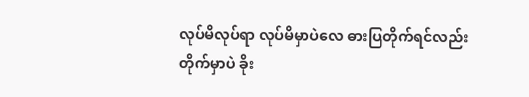လုပ်မိလုပ်ရာ လုပ်မိမှာပဲလေ ဓားပြတိုက်ရင်လည်း တိုက်မှာပဲ ခိုး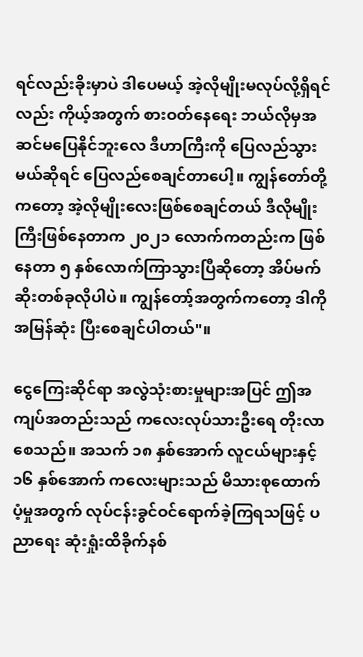ရင်လည်းခိုးမှာပဲ ဒါပေမယ့် အဲ့လိုမျိုးမလုပ်လို့ရှိရင်လည်း ကိုယ့်အတွက် စားဝတ်နေရေး ဘယ်လိုမှအဆင်မပြေနိုင်ဘူးလေ ဒီဟာကြီးကို ပြေလည်သွားမယ်ဆိုရင် ပြေလည်စေချင်တာပေါ့။ ကျွန်တော်တို့ကတော့ အဲ့လိုမျိုးလေးဖြစ်စေချင်တယ် ဒီလိုမျိုးကြီးဖြစ်နေတာက ၂၀၂၁ လောက်ကတည်းက ဖြစ်နေတာ ၅ နှစ်လောက်ကြာသွားပြီဆိုတော့ အိပ်မက်ဆိုးတစ်ခုလိုပါပဲ။ ကျွန်တော့်အတွက်ကတော့ ဒါကို အမြန်ဆုံး ပြီးစေချင်ပါတယ်"။

ငွေကြေးဆိုင်ရာ အလွဲသုံးစားမှုများအပြင် ဤအကျပ်အတည်းသည် ကလေးလုပ်သားဦးရေ တိုးလာစေသည်။ အသက် ၁၈ နှစ်အောက် လူငယ်များနှင့် ၁၆ နှစ်အောက် ကလေးများသည် မိသားစုထောက်ပံ့မှုအတွက် လုပ်ငန်းခွင်ဝင်ရောက်ခဲ့ကြရသဖြင့် ပညာရေး ဆုံးရှုံးထိခိုက်နစ်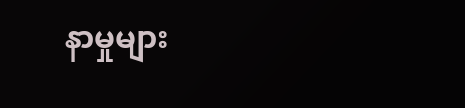နာမှုများ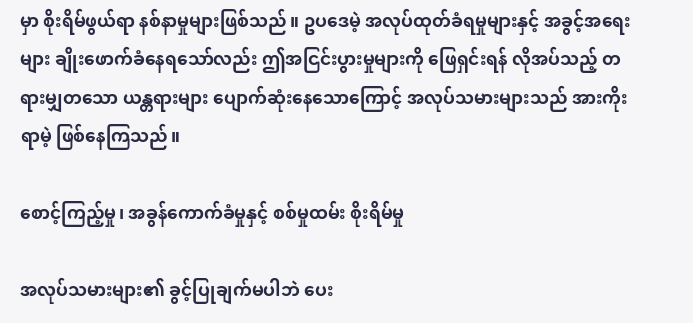မှာ စိုးရိမ်ဖွယ်ရာ နစ်နာမှုများဖြစ်သည်။ ဥပဒေမဲ့ အလုပ်ထုတ်ခံရမှုများနှင့် အခွင့်အရေးများ ချိုးဖောက်ခံနေရသော်လည်း ဤအငြင်းပွားမှုများကို ဖြေရှင်းရန် လိုအပ်သည့် တရားမျှတသော ယန္တရားများ ပျောက်ဆုံးနေသောကြောင့် အလုပ်သမားများသည် အားကိုးရာမဲ့ ဖြစ်နေကြသည်။

စောင့်ကြည့်မှု၊ အခွန်ကောက်ခံမှုနှင့် စစ်မှုထမ်း စိုးရိမ်မှု

အလုပ်သမားများ၏ ခွင့်ပြုချက်မပါဘဲ ပေး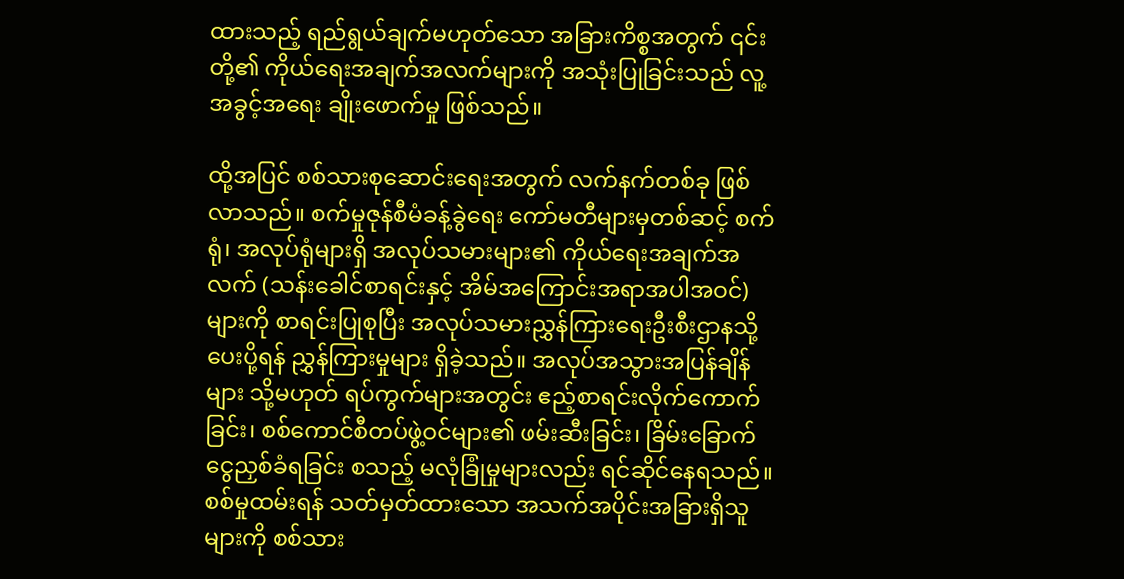ထားသည့် ရည်ရွယ်ချက်မဟုတ်သော အခြားကိစ္စအတွက် ၎င်းတို့၏ ကိုယ်ရေးအချက်အလက်များကို အသုံးပြုခြင်းသည် လူ့အခွင့်အရေး ချိုးဖောက်မှု ဖြစ်သည်။

ထို့အပြင် စစ်သားစုဆောင်းရေးအတွက် လက်နက်တစ်ခု ဖြစ်လာသည်။ စက်မှုဇုန်စီမံခန့်ခွဲရေး ကော်မတီများမှတစ်ဆင့် စက်ရုံ၊ အလုပ်ရုံများရှိ အလုပ်သမားများ၏ ကိုယ်ရေးအချက်အလက် (သန်းခေါင်စာရင်းနှင့် အိမ်အကြောင်းအရာအပါအဝင်) များကို စာရင်းပြုစုပြီး အလုပ်သမားညွှန်ကြားရေးဦးစီးဌာနသို့ ပေးပို့ရန် ညွှန်ကြားမှုများ ရှိခဲ့သည်။ အလုပ်အသွားအပြန်ချိန်များ သို့မဟုတ် ရပ်ကွက်များအတွင်း ဧည့်စာရင်းလိုက်ကောက်ခြင်း၊ စစ်ကောင်စီတပ်ဖွဲ့ဝင်များ၏ ဖမ်းဆီးခြင်း၊ ခြိမ်းခြောက်ငွေညှစ်ခံရခြင်း စသည့် မလုံခြုံမှုများလည်း ရင်ဆိုင်နေရသည်။ စစ်မှုထမ်းရန် သတ်မှတ်ထားသော အသက်အပိုင်းအခြားရှိသူများကို စစ်သား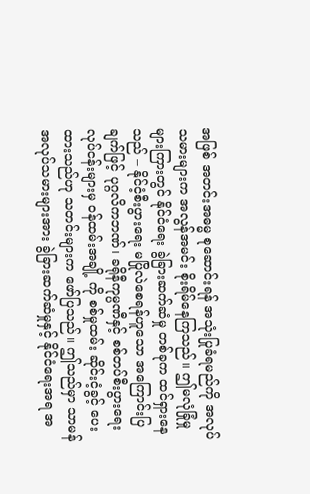အဖြစ် အတင်းအဓမ္မ စုဆောင်းရန် အသုံးပြုခံရမည်ကို အလုပ်သမားများက အလွန်အမင်း စိုးရိမ်နေကြသည်။ ဤမလုံခြုံမှုများကြားတွင် နိုင်ငံရေး ခွဲခြားဆက်ဆံမှု တစ်ခုက ထင်ရှားနေသည် – နိုင်ငံ့စီးပွားရေး မပြိုလဲစေရန်ဟူသော အကြောင်းပြချက်ဖြင့် ပုဂ္ဂလိကဘဏ်၊ ခရိုနီကုမ္ပဏီနှင့် စစ်တပ်စီးပွားရေး လုပ်ငန်းများမှ ဝန်ထမ်းအချို့ ကို စစ်မှုထမ်း ဆိုင်းငံ့ခွင့် ပေးထားသည်ဟု သတင်းများက ဖော်ပြသည်။ ဤသည်မှာ သာမန်အလုပ်သမားများအား ခွဲခြားဆက်ဆံမှုနှင့် နိုင်ငံရေးအရ အ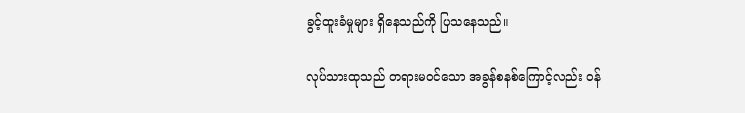ခွင့်ထူးခံမှုများ ရှိနေသည်ကို ပြသနေသည်။

လုပ်သားထုသည် တရားမဝင်သော အခွန်စနစ်ကြောင့်လည်း ဝန်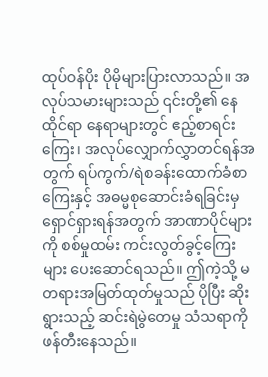ထုပ်ဝန်ပိုး ပိုမိုများပြားလာသည်။ အလုပ်သမားများသည် ၎င်းတို့၏ နေထိုင်ရာ နေရာများတွင် ဧည့်စာရင်း ကြေး၊ အလုပ်လျှောက်လွှာတင်ရန်အတွက် ရပ်ကွက်/ရဲစခန်းထောက်ခံစာကြေးနှင့် အဓမ္မစုဆောင်းခံရခြင်းမှ ရှောင်ရှားရန်အတွက် အာဏာပိုင်များကို စစ်မှုထမ်း ကင်းလွတ်ခွင့်ကြေးများ ပေးဆောင်ရသည်။ ဤကဲ့သို့ မတရားအမြတ်ထုတ်မှုသည် ပိုပြီး ဆိုးရွားသည့် ဆင်းရဲမွဲတေမှု သံသရာကို ဖန်တီးနေသည်။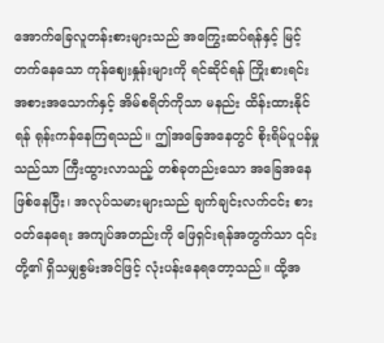အောက်ခြေလူတန်းစားများသည် အကြွေးဆပ်ရန်နှင့် မြင့်တက်နေသော ကုန်ဈေးနှုန်းများကို ရင်ဆိုင်ရန် ကြိုးစားရင်း အစားအသောက်နှင့် အိမ်စရိတ်ကိုသာ မနည်း ထိန်းထားနိုင်ရန် ရုန်းကန်နေကြရသည်။ ဤအခြေအနေတွင် စိုးရိမ်ပူပန်မှုသည်သာ ကြီးထွားလာသည့် တစ်ခုတည်းသော အခြေအနေဖြစ်နေပြီး၊ အလုပ်သမားများသည် ချက်ချင်းလက်ငင်း စားဝတ်နေရေး အကျပ်အတည်းကို ဖြေရှင်းရန်အတွက်သာ ၎င်းတို့၏ ရှိသမျှစွမ်းအင်ဖြင့် လုံးပန်းနေရတော့သည်။ ထို့အ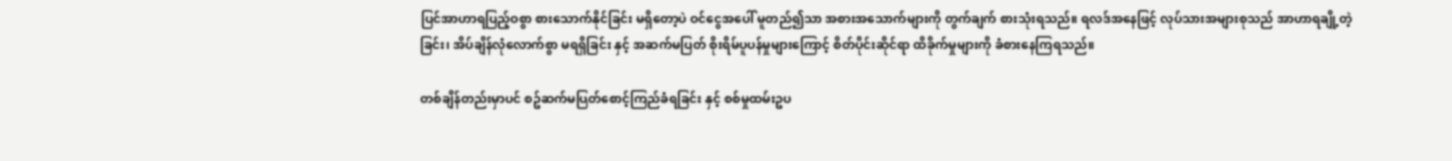ပြင်အာဟာရပြည့်ဝစွာ စားသောက်နိုင်ခြင်း မရှိတော့ပဲ ဝင်ငွေအပေါ် မူတည်၍သာ အစားအသောက်များကို တွက်ချက် စားသုံးရသည်။ ရလဒ်အနေဖြင့် လုပ်သားအများစုသည် အာဟာရချို့တဲ့ခြင်း၊ အိပ်ချိန်လုံလောက်စွာ မရရှိခြင်း နှင့် အဆက်မပြတ် စိုးရိမ်ပူပန်မှုများကြောင့် စိတ်ပိုင်းဆိုင်ရာ ထိခိုက်မှုများကို ခံစားနေကြရသည်။

တစ်ချိန်တည်းမှာပင် စဥ်ဆက်မပြတ်စောင့်ကြည်ခံရခြင်း နှင့် စစ်မှုထမ်းဥပ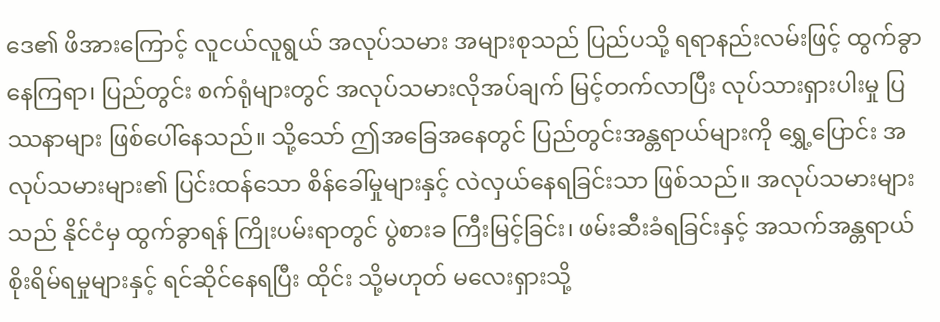ဒေ၏ ဖိအားကြောင့် လူငယ်လူရွယ် အလုပ်သမား အများစုသည် ပြည်ပသို့ ရရာနည်းလမ်းဖြင့် ထွက်ခွာနေကြရာ၊ ပြည်တွင်း စက်ရုံများတွင် အလုပ်သမားလိုအပ်ချက် မြင့်တက်လာပြီး လုပ်သားရှားပါးမှု ပြဿနာများ ဖြစ်ပေါ်နေသည်။ သို့သော် ဤအခြေအနေတွင် ပြည်တွင်းအန္တရာယ်များကို ရွှေ့ပြောင်း အလုပ်သမားများ၏ ပြင်းထန်သော စိန်ခေါ်မှုများနှင့် လဲလှယ်နေရခြင်းသာ ဖြစ်သည်။ အလုပ်သမားများသည် နိုင်ငံမှ ထွက်ခွာရန် ကြိုးပမ်းရာတွင် ပွဲစားခ ကြီးမြင့်ခြင်း၊ ဖမ်းဆီးခံရခြင်းနှင့် အသက်အန္တရာယ် စိုးရိမ်ရမှုများနှင့် ရင်ဆိုင်နေရပြီး ထိုင်း သို့မဟုတ် မလေးရှားသို့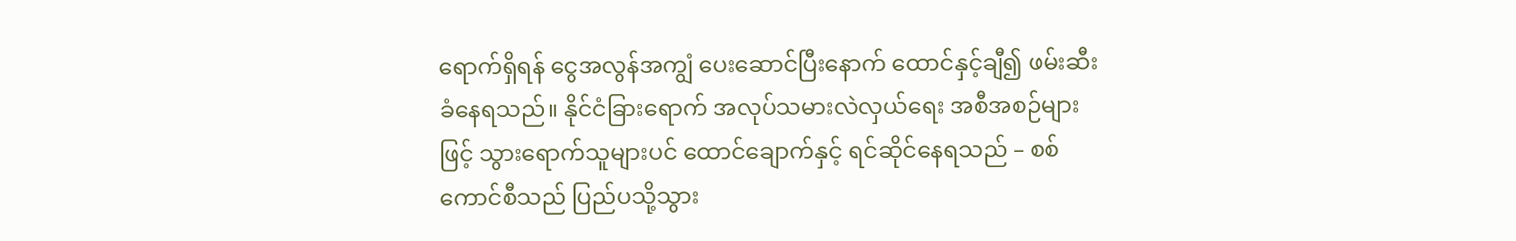ရောက်ရှိရန် ငွေအလွန်အကျွံ ပေးဆောင်ပြီးနောက် ထောင်နှင့်ချီ၍ ဖမ်းဆီးခံနေရသည်။ နိုင်ငံခြားရောက် အလုပ်သမားလဲလှယ်ရေး အစီအစဉ်များဖြင့် သွားရောက်သူများပင် ထောင်ချောက်နှင့် ရင်ဆိုင်နေရသည် – စစ်ကောင်စီသည် ပြည်ပသို့သွား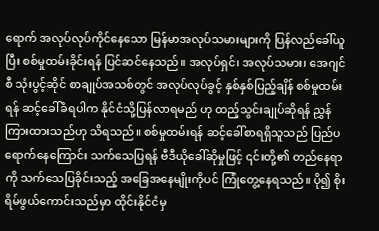ရောက် အလုပ်လုပ်ကိုင်နေသော မြန်မာအလုပ်သမားများကို ပြန်လည်ခေါ်ယူပြီး စစ်မှုထမ်းခိုင်းရန် ပြင်ဆင်နေသည်။ အလုပ်ရှင်၊ အလုပ်သမား၊ အေဂျင်စီ သုံးပွင့်ဆိုင် စာချုပ်အသစ်တွင် အလုပ်လုပ်ခွင့် နှစ်နှစ်ပြည့်ချိန် စစ်မှုထမ်းရန် ဆင့်ခေါ်ခံရပါက နိုင်ငံသို့ပြန်လာရမည် ဟု ထည့်သွင်းချုပ်ဆိုရန် ညွှန်ကြားထားသည်ဟု သိရသည်။ စစ်မှုထမ်းရန် ဆင့်ခေါ်စာရရှိသူသည် ပြည်ပရောက်နေကြောင်း သက်သေပြရန် ဗီဒီယိုခေါ်ဆိုမှုဖြင့် ၎င်းတို့၏ တည်နေရာကို သက်သေပြခိုင်းသည့် အခြေအနေမျိုးကိုပင် ကြုံတွေ့နေရသည်။ ပို၍ စိုးရိမ်ဖွယ်ကောင်းသည်မှာ ထိုင်းနိုင်ငံမှ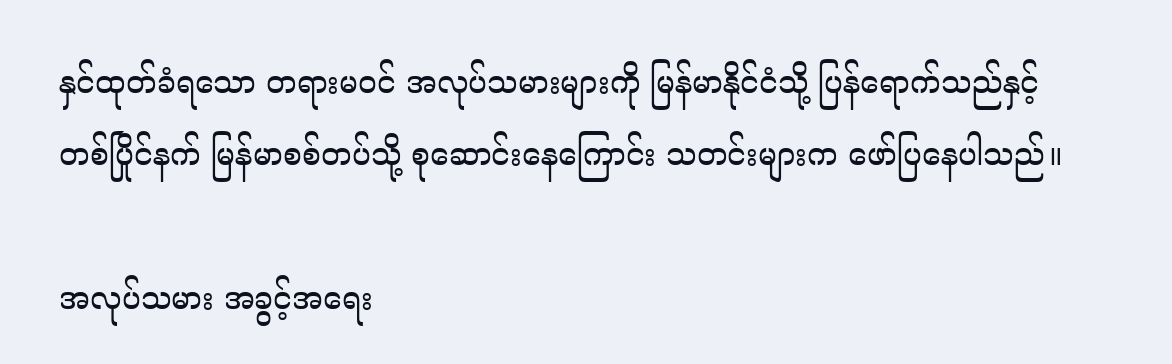နှင်ထုတ်ခံရသော တရားမဝင် အလုပ်သမားများကို မြန်မာနိုင်ငံသို့ ပြန်ရောက်သည်နှင့် တစ်ပြိုင်နက် မြန်မာစစ်တပ်သို့ စုဆောင်းနေကြောင်း သတင်းများက ဖော်ပြနေပါသည်။

အလုပ်သမား အခွင့်အရေး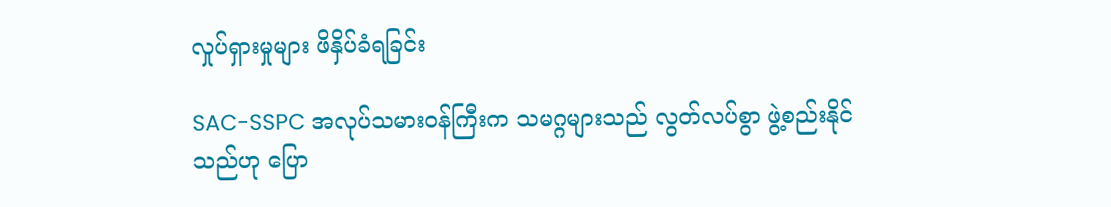လှုပ်ရှားမှုများ ဖိနှိပ်ခံရခြင်း

SAC-SSPC အလုပ်သမားဝန်ကြီးက သမဂ္ဂများသည် လွတ်လပ်စွာ ဖွဲ့စည်းနိုင်သည်ဟု ပြော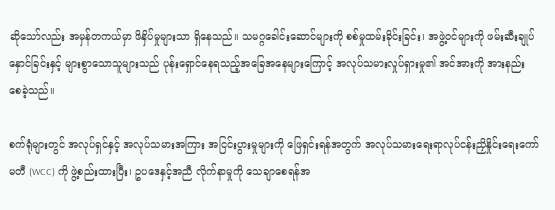ဆိုသော်လည်း အမှန်တကယ်မှာ ဖိနှိပ်မှုများသာ ရှိနေသည်။ သမဂ္ဂခေါင်းဆောင်များကို စစ်မှုထမ်းခိုင်းခြင်း၊ အဖွဲ့ဝင်များကို ဖမ်းဆီးချုပ်နှောင်ခြင်းနှင့် များစွာသောသူများသည် ပုန်းရှောင်နေရသည့်အခြေအနေများကြောင့် အလုပ်သမားလှုပ်ရှားမှု၏ အင်အားကို အားနည်း စေခဲ့သည်။

စက်ရုံများတွင် အလုပ်ရှင်နှင့် အလုပ်သမားအကြား အငြင်းပွားမှုများကို ဖြေရှင်းရန်အတွက် အလုပ်သမားရေးရာလုပ်ငန်းညှိနှိုင်းရေးကော်မတီ (WCC) ကို ဖွဲ့စည်းထားပြီး၊ ဥပဒေနှင့်အညီ လိုက်နာမှုကို သေချာစေရန်အ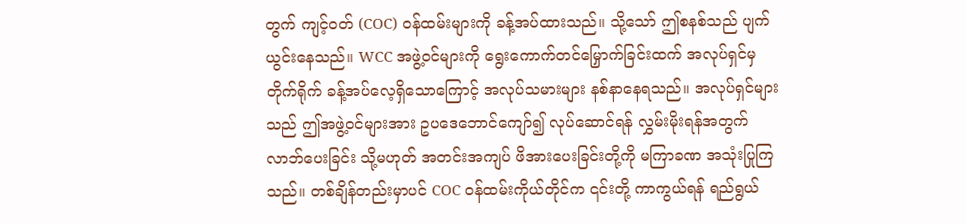တွက် ကျင့်ဝတ် (COC) ဝန်ထမ်းများကို ခန့်အပ်ထားသည်။ သို့သော် ဤစနစ်သည် ပျက်ယွင်းနေသည်။ WCC အဖွဲ့ဝင်များကို ရွေးကောက်တင်မြှောက်ခြင်းထက် အလုပ်ရှင်မှ တိုက်ရိုက် ခန့်အပ်လေ့ရှိသောကြောင့် အလုပ်သမားများ နစ်နာနေရသည်။ အလုပ်ရှင်များသည် ဤအဖွဲ့ဝင်များအား ဥပဒေဘောင်ကျော်၍ လုပ်ဆောင်ရန် လွှမ်းမိုးရန်အတွက် လာဘ်ပေးခြင်း သို့မဟုတ် အတင်းအကျပ် ဖိအားပေးခြင်းတို့ကို မကြာခဏ အသုံးပြုကြသည်။ တစ်ချိန်တည်းမှာပင် COC ဝန်ထမ်းကိုယ်တိုင်က ၎င်းတို့ ကာကွယ်ရန် ရည်ရွယ်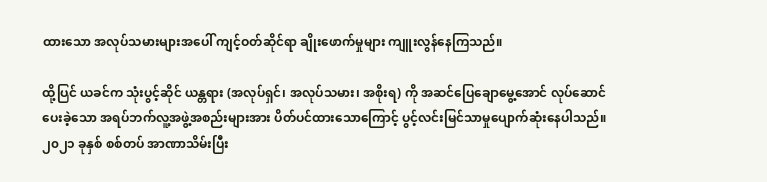ထားသော အလုပ်သမားများအပေါ် ကျင့်ဝတ်ဆိုင်ရာ ချိုးဖောက်မှုများ ကျူးလွန်နေကြသည်။

ထို့ပြင် ယခင်က သုံးပွင့်ဆိုင် ယန္တရား (အလုပ်ရှင်၊ အလုပ်သမား၊ အစိုးရ) ကို အဆင်ပြေချောမွေ့အောင် လုပ်ဆောင်ပေးခဲ့သော အရပ်ဘက်လူ့အဖွဲ့အစည်းများအား ပိတ်ပင်ထားသောကြောင့် ပွင့်လင်းမြင်သာမှုပျောက်ဆုံးနေပါသည်။ ၂၀၂၁ ခုနှစ် စစ်တပ် အာဏာသိမ်းပြီး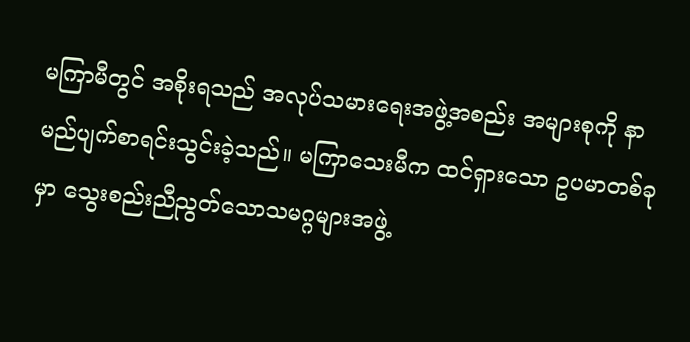မကြာမီတွင် အစိုးရသည် အလုပ်သမားရေးအဖွဲ့အစည်း အများစုကို နာမည်ပျက်စာရင်းသွင်းခဲ့သည်။ မကြာသေးမီက ထင်ရှားသော ဥပမာတစ်ခုမှာ သွေးစည်းညီညွတ်သောသမဂ္ဂများအဖွဲ့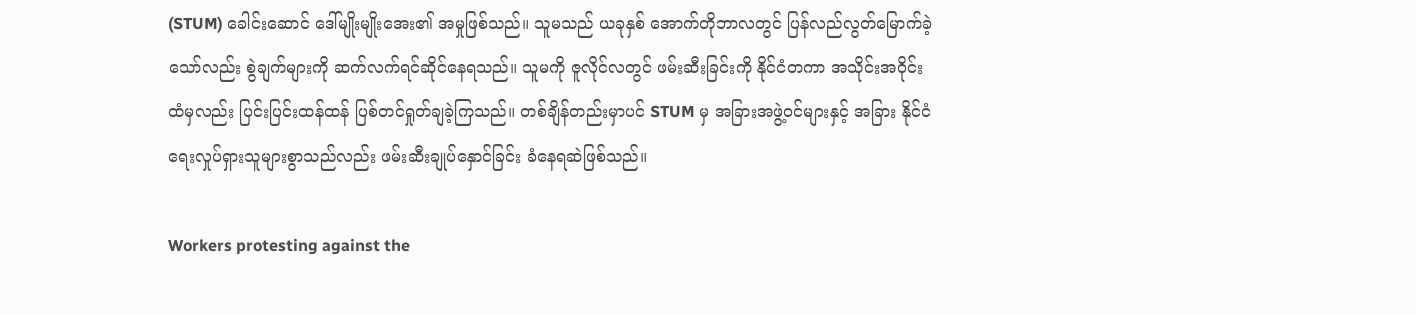(STUM) ခေါင်းဆောင် ဒေါ်မျိုးမျိုးအေး၏ အမှုဖြစ်သည်။ သူမသည် ယခုနှစ် အောက်တိုဘာလတွင် ပြန်လည်လွတ်မြောက်ခဲ့သော်လည်း စွဲချက်များကို ဆက်လက်ရင်ဆိုင်နေရသည်။ သူမကို ဇူလိုင်လတွင် ဖမ်းဆီးခြင်းကို နိုင်ငံတကာ အသိုင်းအဝိုင်းထံမှလည်း ပြင်းပြင်းထန်ထန် ပြစ်တင်ရှုတ်ချခဲ့ကြသည်။ တစ်ချိန်တည်းမှာပင် STUM မှ အခြားအဖွဲ့ဝင်များနှင့် အခြား နိုင်ငံရေးလှုပ်ရှားသူများစွာသည်လည်း ဖမ်းဆီးချုပ်နှောင်ခြင်း ခံနေရဆဲဖြစ်သည်။

Workers protesting against the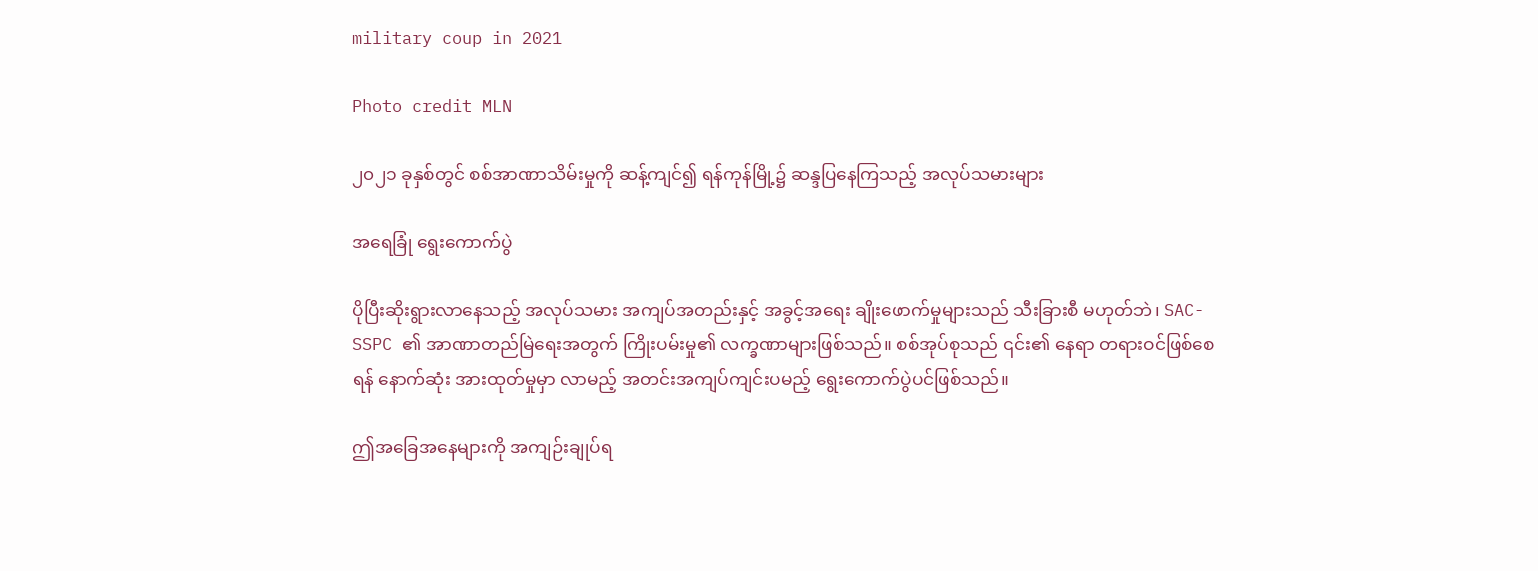military coup in 2021

Photo credit MLN

၂၀၂၁ ခုနှစ်တွင် စစ်အာဏာသိမ်းမှုကို ဆန့်ကျင်၍ ရန်ကုန်မြို့၌ ဆန္ဒပြနေကြသည့် အလုပ်သမားများ

အရေခြုံ ရွေးကောက်ပွဲ

ပိုပြီးဆိုးရွားလာနေသည့် အလုပ်သမား အကျပ်အတည်းနှင့် အခွင့်အရေး ချိုးဖောက်မှုများသည် သီးခြားစီ မဟုတ်ဘဲ၊ SAC-SSPC ၏ အာဏာတည်မြဲရေးအတွက် ကြိုးပမ်းမှု၏ လက္ခဏာများဖြစ်သည်။ စစ်အုပ်စုသည် ၎င်း၏ နေရာ တရားဝင်ဖြစ်စေရန် နောက်ဆုံး အားထုတ်မှုမှာ လာမည့် အတင်းအကျပ်ကျင်းပမည့် ရွေးကောက်ပွဲပင်ဖြစ်သည်။

ဤအခြေအနေများကို အကျဉ်းချုပ်ရ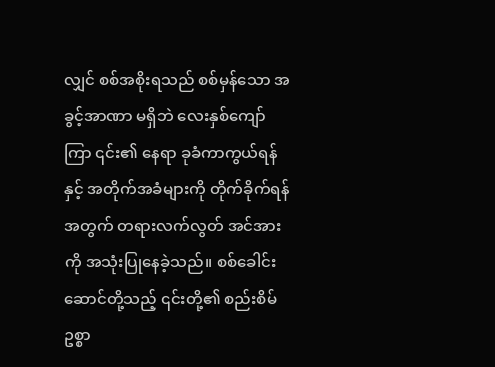လျှင် စစ်အစိုးရသည် စစ်မှန်သော အခွင့်အာဏာ မရှိဘဲ လေးနှစ်ကျော်ကြာ ၎င်း၏ နေရာ ခုခံကာကွယ်ရန်နှင့် အတိုက်အခံများကို တိုက်ခိုက်ရန်အတွက် တရားလက်လွတ် အင်အားကို အသုံးပြုနေခဲ့သည်။ စစ်ခေါင်းဆောင်တို့သည့် ၎င်းတို့၏ စည်းစိမ်ဥစ္စာ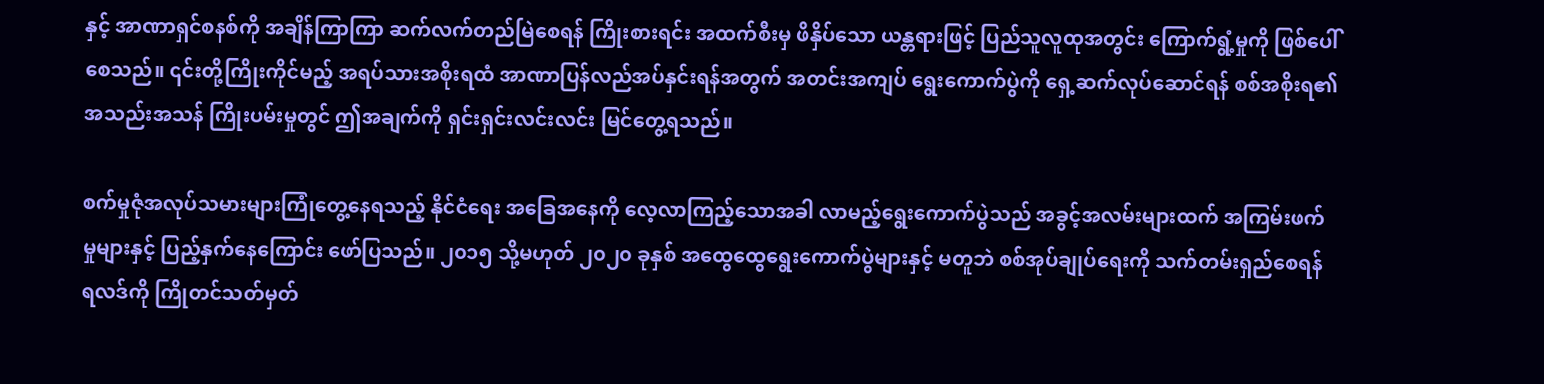နှင့် အာဏာရှင်စနစ်ကို အချိန်ကြာကြာ ဆက်လက်တည်မြဲစေရန် ကြိုးစားရင်း အထက်စီးမှ ဖိနှိပ်သော ယန္တရားဖြင့် ပြည်သူလူထုအတွင်း ကြောက်ရွံ့မှုကို ဖြစ်ပေါ်စေသည်။ ၎င်းတို့ကြိုးကိုင်မည့် အရပ်သားအစိုးရထံ အာဏာပြန်လည်အပ်နှင်းရန်အတွက် အတင်းအကျပ် ရွေးကောက်ပွဲကို ရှေ့ဆက်လုပ်ဆောင်ရန် စစ်အစိုးရ၏ အသည်းအသန် ကြိုးပမ်းမှုတွင် ဤအချက်ကို ရှင်းရှင်းလင်းလင်း မြင်တွေ့ရသည်။

စက်မှုဇုံအလုပ်သမားများကြုံတွေ့နေရသည့် နိုင်ငံရေး အခြေအနေကို လေ့လာကြည့်သောအခါ လာမည့်ရွေးကောက်ပွဲသည် အခွင့်အလမ်းများထက် အကြမ်းဖက်မှုများနှင့် ပြည့်နှက်နေကြောင်း ဖော်ပြသည်။ ၂၀၁၅ သို့မဟုတ် ၂၀၂၀ ခုနှစ် အထွေထွေရွေးကောက်ပွဲများနှင့် မတူဘဲ စစ်အုပ်ချုပ်ရေးကို သက်တမ်းရှည်စေရန် ရလဒ်ကို ကြိုတင်သတ်မှတ်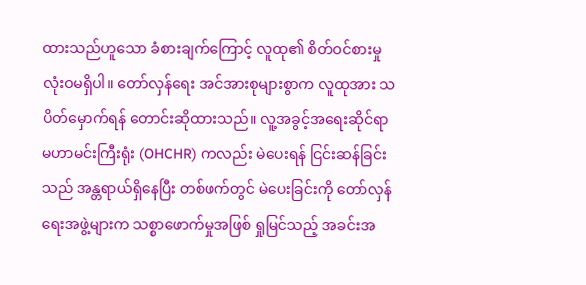ထားသည်ဟူသော ခံစားချက်ကြောင့် လူထု၏ စိတ်ဝင်စားမှု လုံးဝမရှိပါ။ တော်လှန်ရေး အင်အားစုများစွာက လူထုအား သပိတ်မှောက်ရန် တောင်းဆိုထားသည်။ လူ့အခွင့်အရေးဆိုင်ရာ မဟာမင်းကြီးရုံး (OHCHR) ကလည်း မဲပေးရန် ငြင်းဆန်ခြင်းသည် အန္တရာယ်ရှိနေပြီး တစ်ဖက်တွင် မဲပေးခြင်းကို တော်လှန်ရေးအဖွဲ့များက သစ္စာဖောက်မှုအဖြစ် ရှုမြင်သည့် အခင်းအ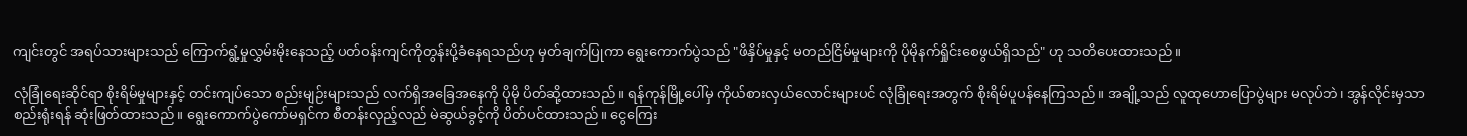ကျင်းတွင် အရပ်သားများသည် ကြောက်ရွံ့မှုလွှမ်းမိုးနေသည့် ပတ်ဝန်းကျင်ကိုတွန်းပို့ခံနေရသည်ဟု မှတ်ချက်ပြုကာ ရွေးကောက်ပွဲသည် "ဖိနှိပ်မှုနှင့် မတည်ငြိမ်မှုများကို ပိုမိုနက်ရှိုင်းစေဖွယ်ရှိသည်" ဟု သတိပေးထားသည်။

လုံခြုံရေးဆိုင်ရာ စိုးရိမ်မှုများနှင့် တင်းကျပ်သော စည်းမျဉ်းများသည် လက်ရှိအခြေအနေကို ပိုမို ပိတ်ဆို့ထားသည်။ ရန်ကုန်မြို့ပေါ်မှ ကိုယ်စားလှယ်လောင်းများပင် လုံခြုံရေးအတွက် စိုးရိမ်ပူပန်နေကြသည်။ အချို့သည် လူထုဟောပြောပွဲများ မလုပ်ဘဲ၊ အွန်လိုင်းမှသာ စည်းရုံးရန် ဆုံးဖြတ်ထားသည်။ ရွေးကောက်ပွဲကော်မရှင်က စီတန်းလှည့်လည် မဲဆွယ်ခွင့်ကို ပိတ်ပင်ထားသည်။ ငွေကြေး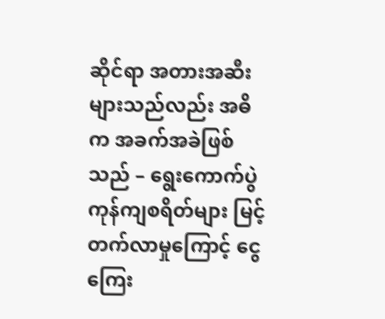ဆိုင်ရာ အတားအဆီးများသည်လည်း အဓိက အခက်အခဲဖြစ်သည် – ရွေးကောက်ပွဲ ကုန်ကျစရိတ်များ မြင့်တက်လာမှုကြောင့် ငွေကြေး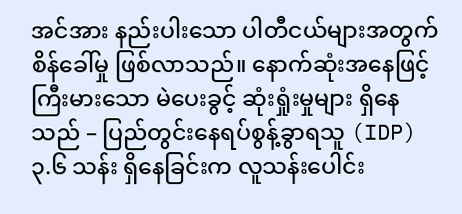အင်အား နည်းပါးသော ပါတီငယ်များအတွက် စိန်ခေါ်မှု ဖြစ်လာသည်။ နောက်ဆုံးအနေဖြင့် ကြီးမားသော မဲပေးခွင့် ဆုံးရှုံးမှုများ ရှိနေသည် – ပြည်တွင်းနေရပ်စွန့်ခွာရသူ (IDP) ၃.၆ သန်း ရှိနေခြင်းက လူသန်းပေါင်း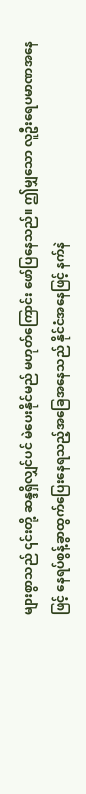များစွာသည် ၎င်းတို့ ဆန္ဒရှိလျှင်ပင် မဲပေးနိုင်မည် မဟုတ်ကြောင်း ဖော်ပြနေသည်။ ဤမျှသော လူဦးရေပမာဏအနေဖြင့် နေရပ်စွန့်ခွာထွက်ပြေးနေရသည့်အခြေအနေသည် နိုင်ငံအနေဖြင့် နက်နဲ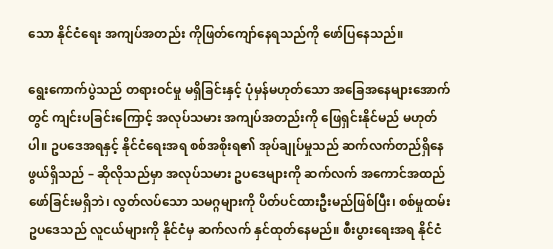သော နိုင်ငံရေး အကျပ်အတည်း ကိုဖြတ်ကျော်နေရသည်ကို ဖော်ပြနေသည်။

ရွေးကောက်ပွဲသည် တရားဝင်မှု မရှိခြင်းနှင့် ပုံမှန်မဟုတ်သော အခြေအနေများအောက်တွင် ကျင်းပခြင်းကြောင့် အလုပ်သမား အကျပ်အတည်းကို ဖြေရှင်းနိုင်မည် မဟုတ်ပါ။ ဥပဒေအရနှင့် နိုင်ငံရေးအရ စစ်အစိုးရ၏ အုပ်ချုပ်မှုသည် ဆက်လက်တည်ရှိနေဖွယ်ရှိသည် – ဆိုလိုသည်မှာ အလုပ်သမား ဥပဒေများကို ဆက်လက် အကောင်အထည်ဖော်ခြင်းမရှိဘဲ၊ လွတ်လပ်သော သမဂ္ဂများကို ပိတ်ပင်ထားဦးမည်ဖြစ်ပြီး၊ စစ်မှုထမ်းဥပဒေသည် လူငယ်များကို နိုင်ငံမှ ဆက်လက် နှင်ထုတ်နေမည်။ စီးပွားရေးအရ နိုင်ငံ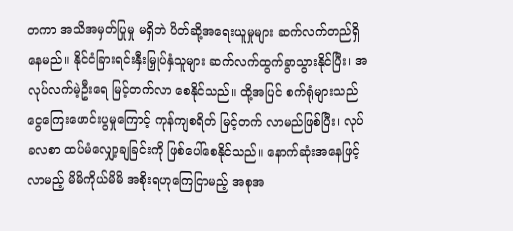တကာ အသိအမှတ်ပြုမှု မရှိဘဲ ပိတ်ဆို့အရေးယူမှုများ ဆက်လက်တည်ရှိနေမည်။ နိုင်ငံခြားရင်းနှီးမြှုပ်နှံသူများ ဆက်လက်ထွက်ခွာသွားနိုင်ပြီး၊ အလုပ်လက်မဲ့ဦးရေ မြင့်တက်လာ စေနိုင်သည်။ ထို့အပြင် စက်ရုံများသည် ငွေကြေးဖောင်းပွမှုကြောင့် ကုန်ကျစရိတ် မြင့်တက် လာမည်ဖြစ်ပြီး၊ လုပ်ခလစာ ထပ်မံလျှော့ချခြင်းကို ဖြစ်ပေါ်စေနိုင်သည်။ နောက်ဆုံးအနေဖြင့် လာမည့် မိမိကိုယ်မိမိ အစိုးရဟုကြေငြာမည့် အစုအ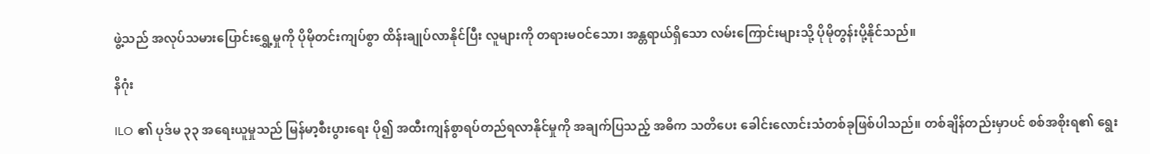ဖွဲ့သည် အလုပ်သမားပြောင်းရွှေ့မှုကို ပိုမိုတင်းကျပ်စွာ ထိန်းချုပ်လာနိုင်ပြီး လူများကို တရားမဝင်သော၊ အန္တရာယ်ရှိသော လမ်းကြောင်းများသို့ ပိုမိုတွန်းပို့နိုင်သည်။

နိဂုံး

ILO ၏ ပုဒ်မ ၃၃ အရေးယူမှုသည် မြန်မာ့စီးပွားရေး ပို၍ အထီးကျန်စွာရပ်တည်ရလာနိုင်မှုကို အချက်ပြသည့် အဓိက သတိပေး ခေါင်းလောင်းသံတစ်ခုဖြစ်ပါသည်။ တစ်ချိန်တည်းမှာပင် စစ်အစိုးရ၏ ရွေး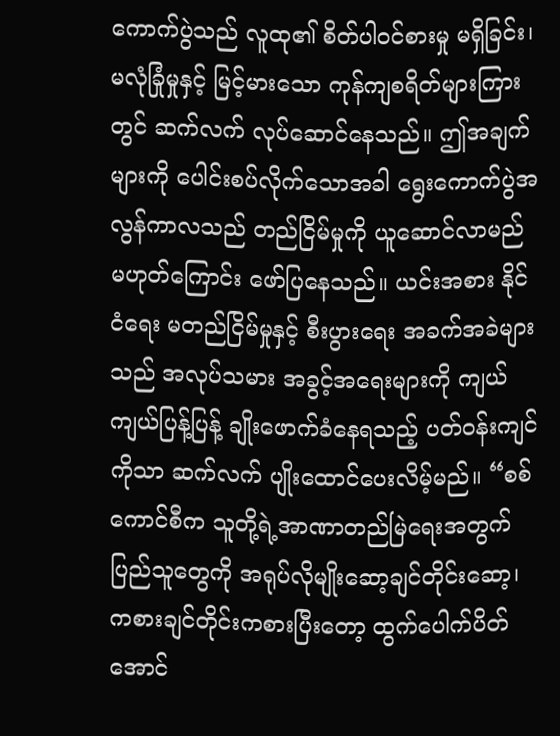ကောက်ပွဲသည် လူထု၏ စိတ်ပါဝင်စားမှု မရှိခြင်း၊ မလုံခြုံမှုနှင့် မြင့်မားသော ကုန်ကျစရိတ်များကြားတွင် ဆက်လက် လုပ်ဆောင်နေသည်။ ဤအချက်များကို ပေါင်းစပ်လိုက်သောအခါ ရွေးကောက်ပွဲအလွန်ကာလသည် တည်ငြိမ်မှုကို ယူဆောင်လာမည် မဟုတ်ကြောင်း ဖော်ပြနေသည်။ ယင်းအစား နိုင်ငံရေး မတည်ငြိမ်မှုနှင့် စီးပွားရေး အခက်အခဲများသည် အလုပ်သမား အခွင့်အရေးများကို ကျယ်ကျယ်ပြန့်ပြန့် ချိုးဖောက်ခံနေရသည့် ပတ်ဝန်းကျင်ကိုသာ ဆက်လက် ပျိုးထောင်ပေးလိမ့်မည်။ “စစ်ကောင်စီက သူတို့ရဲ့အာဏာတည်မြဲရေးအတွက် ပြည်သူတွေကို အရုပ်လိုမျိုးဆော့ချင်တိုင်းဆော့၊ ကစားချင်တိုင်းကစားပြီးတော့ ထွက်ပေါက်ပိတ် အောင်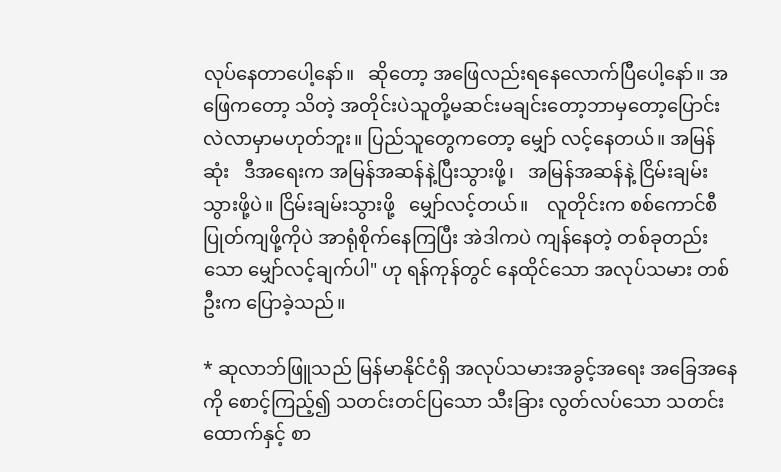လုပ်နေတာပေါ့နော်။   ဆိုတော့ အဖြေလည်းရနေလောက်ပြီပေါ့နော်။ အဖြေကတော့ သိတဲ့ အတိုင်းပဲသူတို့မဆင်းမချင်းတော့ဘာမှတော့ပြောင်းလဲလာမှာမဟုတ်ဘူး။ ပြည်သူတွေကတော့ မျှော် လင့်နေတယ်။ အမြန်ဆုံး   ဒီအရေးက အမြန်အဆန်နဲ့ပြီးသွားဖို့၊   အမြန်အဆန်နဲ့ ငြိမ်းချမ်းသွားဖို့ပဲ။ ငြိမ်းချမ်းသွားဖို့   မျှော်လင့်တယ်။    လူတိုင်းက စစ်ကောင်စီ ပြုတ်ကျဖို့ကိုပဲ အာရုံစိုက်နေကြပြီး အဲဒါကပဲ ကျန်နေတဲ့ တစ်ခုတည်းသော မျှော်လင့်ချက်ပါ" ဟု ရန်ကုန်တွင် နေထိုင်သော အလုပ်သမား တစ်ဦးက ပြောခဲ့သည်။

* ဆုလာဘ်ဖြူသည် မြန်မာနိုင်ငံရှိ အလုပ်သမားအခွင့်အရေး အခြေအနေကို စောင့်ကြည့်၍ သတင်းတင်ပြသော သီးခြား လွတ်လပ်သော သတင်းထောက်နှင့် စာ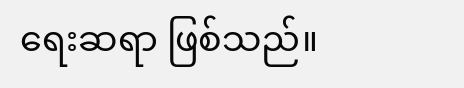ရေးဆရာ ဖြစ်သည်။